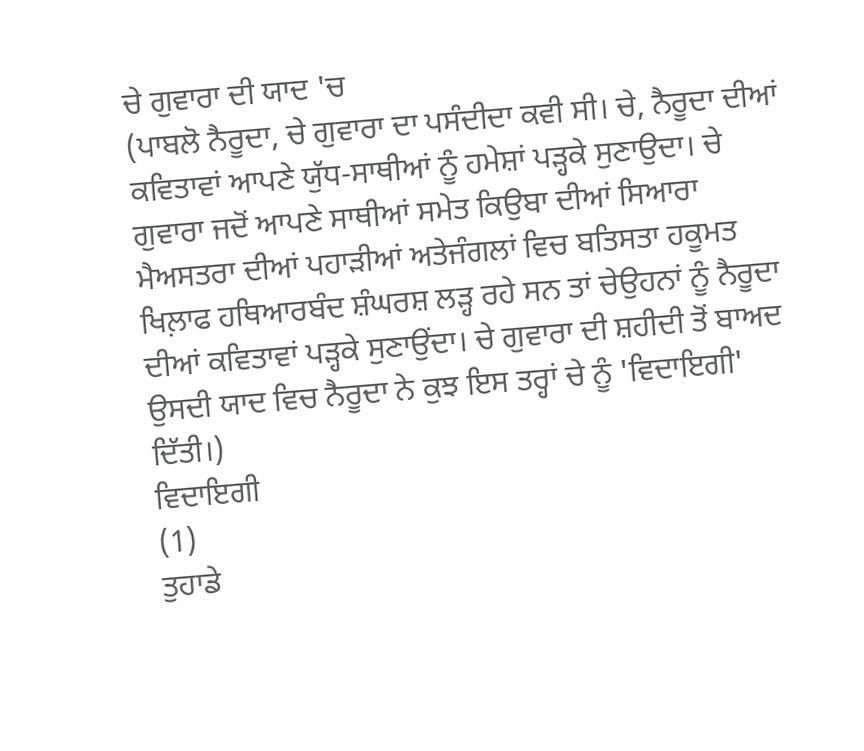ਚੇ ਗੁਵਾਰਾ ਦੀ ਯਾਦ 'ਚ
(ਪਾਬਲੋ ਨੈਰੂਦਾ, ਚੇ ਗੁਵਾਰਾ ਦਾ ਪਸੰਦੀਦਾ ਕਵੀ ਸੀ। ਚੇ, ਨੈਰੂਦਾ ਦੀਆਂ ਕਵਿਤਾਵਾਂ ਆਪਣੇ ਯੁੱਧ-ਸਾਥੀਆਂ ਨੂੰ ਹਮੇਸ਼ਾਂ ਪੜ੍ਹਕੇ ਸੁਣਾਉਦਾ। ਚੇ ਗੁਵਾਰਾ ਜਦੋਂ ਆਪਣੇ ਸਾਥੀਆਂ ਸਮੇਤ ਕਿਉਬਾ ਦੀਆਂ ਸਿਆਰਾ ਮੈਅਸਤਰਾ ਦੀਆਂ ਪਹਾੜੀਆਂ ਅਤੇਜੰਗਲਾਂ ਵਿਚ ਬਤਿਸਤਾ ਹਕੂਮਤ ਖਿਲ਼ਾਫ ਹਥਿਆਰਬੰਦ ਸ਼ੰਘਰਸ਼ ਲੜ੍ਹ ਰਹੇ ਸਨ ਤਾਂ ਚੇਉਹਨਾਂ ਨੂੰ ਨੈਰੂਦਾ ਦੀਆਂ ਕਵਿਤਾਵਾਂ ਪੜ੍ਹਕੇ ਸੁਣਾਉਂਦਾ। ਚੇ ਗੁਵਾਰਾ ਦੀ ਸ਼ਹੀਦੀ ਤੋਂ ਬਾਅਦ ਉਸਦੀ ਯਾਦ ਵਿਚ ਨੈਰੂਦਾ ਨੇ ਕੁਝ ਇਸ ਤਰ੍ਹਾਂ ਚੇ ਨੂੰ 'ਵਿਦਾਇਗੀ' ਦਿੱਤੀ।)
ਵਿਦਾਇਗੀ
(1)
ਤੁਹਾਡੇ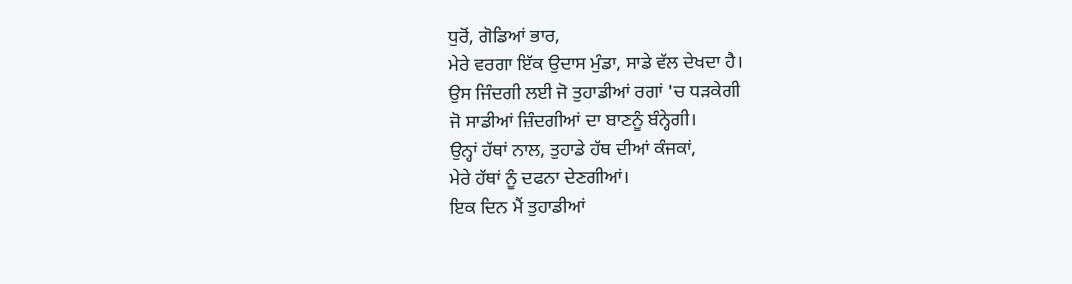ਧੁਰੋਂ, ਗੋਡਿਆਂ ਭਾਰ,
ਮੇਰੇ ਵਰਗਾ ਇੱਕ ਉਦਾਸ ਮੁੰਡਾ, ਸਾਡੇ ਵੱਲ ਦੇਖਦਾ ਹੈ।
ਉਸ ਜਿੰਦਗੀ ਲਈ ਜੋ ਤੁਹਾਡੀਆਂ ਰਗਾਂ 'ਚ ਧੜਕੇਗੀ
ਜੋ ਸਾਡੀਆਂ ਜ਼ਿੰਦਗੀਆਂ ਦਾ ਬਾਣਨੂੰ ਬੰਨ੍ਹੇਗੀ।
ਉਨ੍ਹਾਂ ਹੱਥਾਂ ਨਾਲ, ਤੁਹਾਡੇ ਹੱਥ ਦੀਆਂ ਕੰਜਕਾਂ,
ਮੇਰੇ ਹੱਥਾਂ ਨੂੰ ਦਫਨਾ ਦੇਣਗੀਆਂ।
ਇਕ ਦਿਨ ਮੈਂ ਤੁਹਾਡੀਆਂ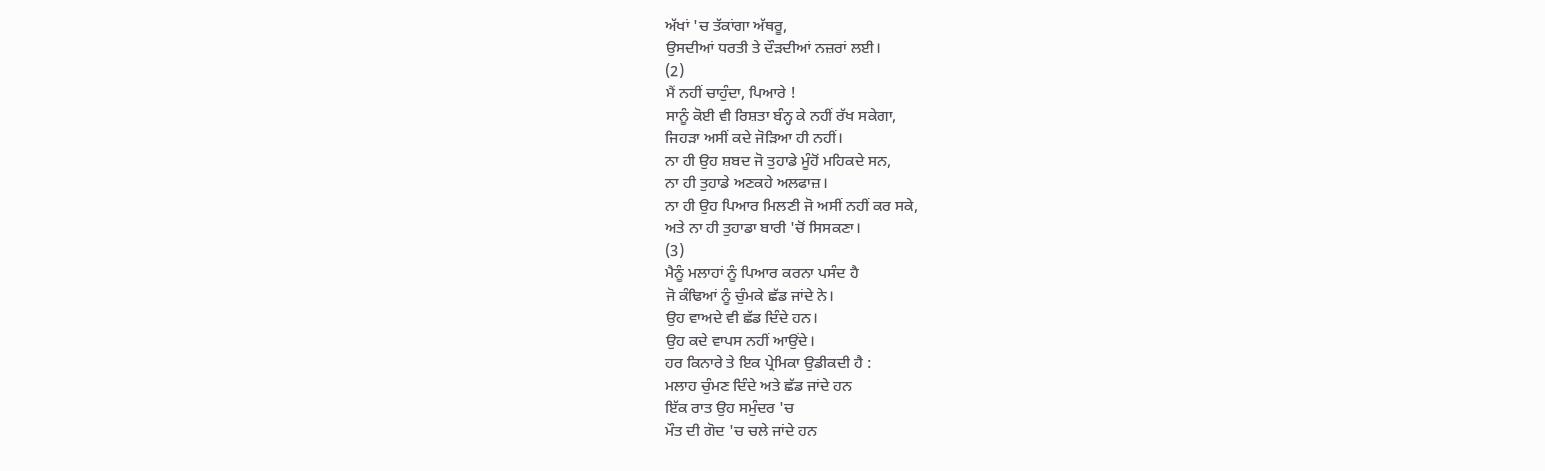ਅੱਖਾਂ 'ਚ ਤੱਕਾਂਗਾ ਅੱਥਰੂ,
ਉਸਦੀਆਂ ਧਰਤੀ ਤੇ ਦੌੜਦੀਆਂ ਨਜ਼ਰਾਂ ਲਈ।
(2)
ਮੈਂ ਨਹੀਂ ਚਾਹੁੰਦਾ, ਪਿਆਰੇ !
ਸਾਨੂੰ ਕੋਈ ਵੀ ਰਿਸ਼ਤਾ ਬੰਨ੍ਹ ਕੇ ਨਹੀਂ ਰੱਖ ਸਕੇਗਾ,
ਜਿਹੜਾ ਅਸੀਂ ਕਦੇ ਜੋੜਿਆ ਹੀ ਨਹੀਂ।
ਨਾ ਹੀ ਉਹ ਸ਼ਬਦ ਜੋ ਤੁਹਾਡੇ ਮੂੰਹੋਂ ਮਹਿਕਦੇ ਸਨ,
ਨਾ ਹੀ ਤੁਹਾਡੇ ਅਣਕਹੇ ਅਲਫਾਜ਼।
ਨਾ ਹੀ ਉਹ ਪਿਆਰ ਮਿਲਣੀ ਜੋ ਅਸੀਂ ਨਹੀਂ ਕਰ ਸਕੇ,
ਅਤੇ ਨਾ ਹੀ ਤੁਹਾਡਾ ਬਾਰੀ 'ਚੋਂ ਸਿਸਕਣਾ।
(3)
ਮੈਨੂੰ ਮਲਾਹਾਂ ਨੂੰ ਪਿਆਰ ਕਰਨਾ ਪਸੰਦ ਹੈ
ਜੋ ਕੰਢਿਆਂ ਨੂੰ ਚੁੰਮਕੇ ਛੱਡ ਜਾਂਦੇ ਨੇ।
ਉਹ ਵਾਅਦੇ ਵੀ ਛੱਡ ਦਿੰਦੇ ਹਨ।
ਉਹ ਕਦੇ ਵਾਪਸ ਨਹੀਂ ਆਉਂਦੇ।
ਹਰ ਕਿਨਾਰੇ ਤੇ ਇਕ ਪ੍ਰੇਮਿਕਾ ਉਡੀਕਦੀ ਹੈ :
ਮਲਾਹ ਚੁੰਮਣ ਦਿੰਦੇ ਅਤੇ ਛੱਡ ਜਾਂਦੇ ਹਨ
ਇੱਕ ਰਾਤ ਉਹ ਸਮੁੰਦਰ 'ਚ
ਮੌਤ ਦੀ ਗੋਦ 'ਚ ਚਲੇ ਜਾਂਦੇ ਹਨ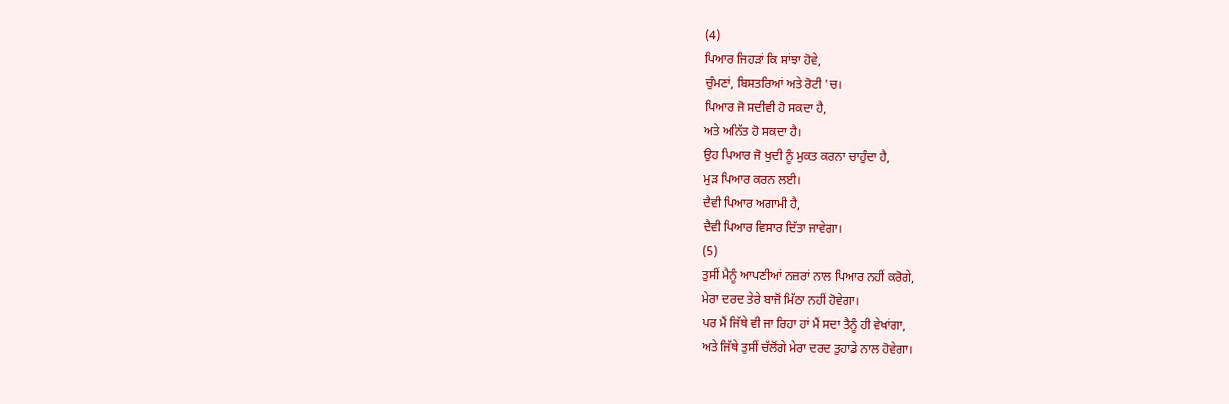(4)
ਪਿਆਰ ਜਿਹੜਾਂ ਕਿ ਸਾਂਝਾ ਹੋਵੇ,
ਚੁੰਮਣਾਂ, ਬਿਸਤਰਿਆਂ ਅਤੇ ਰੋਟੀ 'ਚ।
ਪਿਆਰ ਜੋ ਸਦੀਵੀ ਹੋ ਸਕਦਾ ਹੈ,
ਅਤੇ ਅਨਿੱਤ ਹੋ ਸਕਦਾ ਹੈ।
ਉਹ ਪਿਆਰ ਜੋ ਖੁਦੀ ਨੂੰ ਮੁਕਤ ਕਰਨਾ ਚਾਹੁੰਦਾ ਹੈ,
ਮੁੜ ਪਿਆਰ ਕਰਨ ਲਈ।
ਦੈਵੀ ਪਿਆਰ ਅਗਾਮੀ ਹੈ,
ਦੈਵੀ ਪਿਆਰ ਵਿਸਾਰ ਦਿੱਤਾ ਜਾਵੇਗਾ।
(5)
ਤੁਸੀਂ ਮੈਨੂੰ ਆਪਣੀਆਂ ਨਜ਼ਰਾਂ ਨਾਲ ਪਿਆਰ ਨਹੀਂ ਕਰੋਗੇ,
ਮੇਰਾ ਦਰਦ ਤੇਰੇ ਬਾਜੋਂ ਮਿੱਠਾ ਨਹੀਂ ਹੋਵੇਗਾ।
ਪਰ ਮੈਂ ਜਿੱਥੇ ਵੀ ਜਾ ਰਿਹਾ ਹਾਂ ਮੈਂ ਸਦਾ ਤੈਨੂੰ ਹੀ ਵੇਖਾਂਗਾ,
ਅਤੇ ਜਿੱਥੇ ਤੁਸੀਂ ਚੱਲੋਂਗੇ ਮੇਰਾ ਦਰਦ ਤੁਹਾਡੇ ਨਾਲ ਹੋਵੇਗਾ।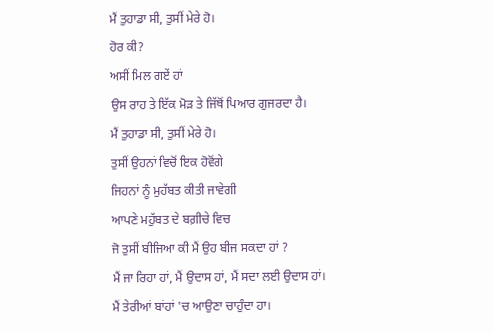ਮੈਂ ਤੁਹਾਡਾ ਸੀ, ਤੁਸੀਂ ਮੇਰੇ ਹੋ।
ਹੋਰ ਕੀ?
ਅਸੀਂ ਮਿਲ ਗਏਂ ਹਾਂ
ਉਸ ਰਾਹ ਤੇ ਇੱਕ ਮੋੜ ਤੇ ਜਿੱਥੋਂ ਪਿਆਰ ਗੁਜਰਦਾ ਹੈ।
ਮੈਂ ਤੁਹਾਡਾ ਸੀ, ਤੁਸੀਂ ਮੇਰੇ ਹੋ।
ਤੁਸੀਂ ਉਹਨਾਂ ਵਿਚੋਂ ਇਕ ਹੋਵੋਂਗੇ
ਜਿਹਨਾਂ ਨੂੰ ਮੁਹੱਬਤ ਕੀਤੀ ਜਾਵੇਗੀ
ਆਪਣੇ ਮਹੁੱਬਤ ਦੇ ਬਗ਼ੀਚੇ ਵਿਚ
ਜੋ ਤੁਸੀਂ ਬੀਜਿਆ ਕੀ ਮੈਂ ਉਹ ਬੀਜ ਸਕਦਾ ਹਾਂ ?
ਮੈਂ ਜਾ ਰਿਹਾ ਹਾਂ, ਮੈਂ ਉਦਾਸ ਹਾਂ, ਮੈਂ ਸਦਾ ਲਈ ਉਦਾਸ ਹਾਂ।
ਮੈਂ ਤੇਰੀਆਂ ਬਾਂਹਾਂ 'ਚ ਆਉਣਾ ਚਾਹੁੰਦਾ ਹਾ।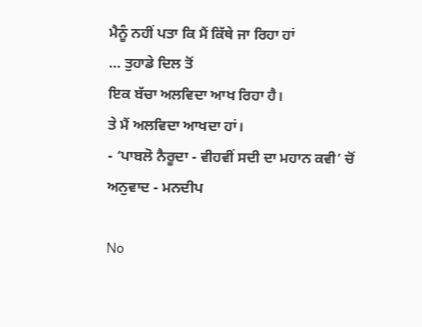ਮੈਨੂੰ ਨਹੀਂ ਪਤਾ ਕਿ ਮੈਂ ਕਿੱਥੇ ਜਾ ਰਿਹਾ ਹਾਂ
... ਤੁਹਾਡੇ ਦਿਲ ਤੋਂ
ਇਕ ਬੱਚਾ ਅਲਵਿਦਾ ਆਖ ਰਿਹਾ ਹੈ।
ਤੇ ਮੈਂ ਅਲਵਿਦਾ ਆਖਦਾ ਹਾਂ।
- ‘ਪਾਬਲੋ ਨੈਰੂਦਾ - ਵੀਹਵੀਂ ਸਦੀ ਦਾ ਮਹਾਨ ਕਵੀ’ ਚੋਂ
ਅਨੁਵਾਦ - ਮਨਦੀਪ

No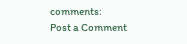comments:
Post a Comment